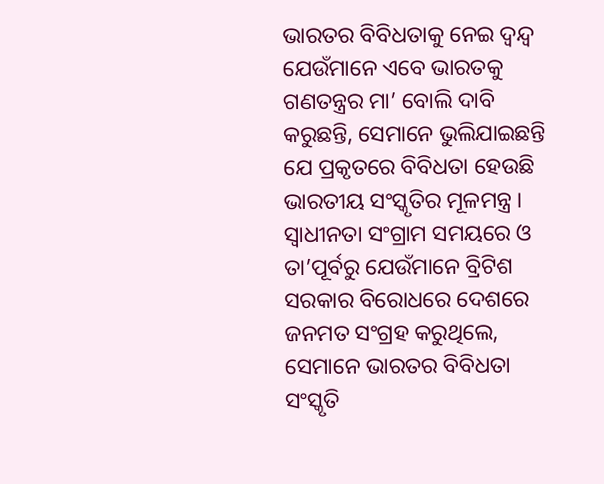ଭାରତର ବିବିଧତାକୁ ନେଇ ଦ୍ୱନ୍ଦ୍ୱ
ଯେଉଁମାନେ ଏବେ ଭାରତକୁ ଗଣତନ୍ତ୍ରର ମା’ ବୋଲି ଦାବି କରୁଛନ୍ତି, ସେମାନେ ଭୁଲିଯାଇଛନ୍ତି ଯେ ପ୍ରକୃତରେ ବିବିଧତା ହେଉଛି ଭାରତୀୟ ସଂସ୍କୃତିର ମୂଳମନ୍ତ୍ର । ସ୍ୱାଧୀନତା ସଂଗ୍ରାମ ସମୟରେ ଓ ତା’ପୂର୍ବରୁ ଯେଉଁମାନେ ବ୍ରିଟିଶ ସରକାର ବିରୋଧରେ ଦେଶରେ ଜନମତ ସଂଗ୍ରହ କରୁଥିଲେ, ସେମାନେ ଭାରତର ବିବିଧତା ସଂସ୍କୃତି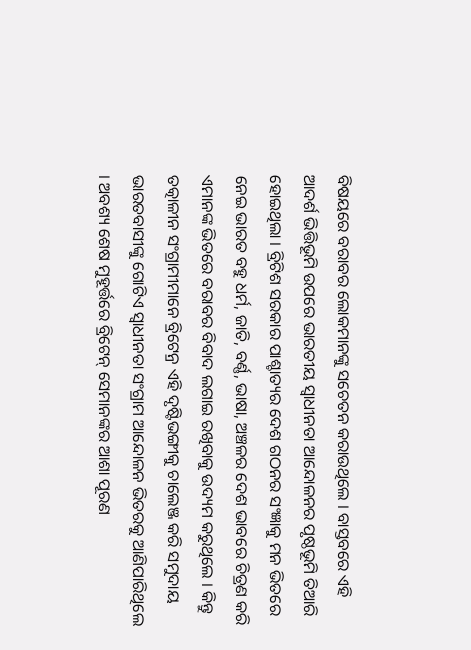ବିଷୟରେ ବରାବର ଲୋକମାନଙ୍କୁ ସଚେତନ କରାଉଥିଲେ । ବାସ୍ତବରେ ଏହି ଆଦର୍ଶ ଭିତ୍ତିଭୂମି ଉପରେ ଭାରତୀୟ ସ୍ୱାଧୀନତା ଆନ୍ଦୋଳନର ପୃଷ୍ଠଭୂମି ତିଆରି ହୋଇଥିଲା । ବ୍ରିଟିଶ ସରକାର ପାଶ୍ଚାତ୍ୟର ଦେଶ ଗଠନର ସଂଜ୍ଞାକୁ ମନ ଭିତରେ ନେଇ ଭାରତ ବହୁ ଧର୍ମ, ଜାତି, ବର୍ଣ୍ଣ, ଭାଷା, ଅଞ୍ଚଳର ଦେଶ ଭାବରେ ଚିତ୍ରଣ କରି ଏମାନଙ୍କ ଭିତରେ ବରାବର ବିବାଦ ଲଗାଇ ରଖିବାକୁ ଉଦ୍ୟମ କରୁଥିଲେ । କିନ୍ତୁ ତତ୍କାଳୀନ ସଂଗ୍ରାମୀମାନେ ବ୍ରିଟେନ୍ର ଏହି ଦୃଷ୍ଟିଭଙ୍ଗୀକୁ ଚାଲେଞ୍ଜ କରି ସମୁଦାୟ ଭାରତବାସୀଙ୍କୁ ଗୋଟିଏ ସ୍ୱାଧୀନତା ସଂଗ୍ରାମ ଆନ୍ଦୋଳନ ଭିତରକୁ ଆଣିପାରିଥିଲେ । ଅବଶ୍ୟ ଶେଷ ମୁହୂର୍ତ୍ତରେ ବ୍ରିଟେନ୍ ସେମାନଙ୍କର ଆଶା ପୂରଣ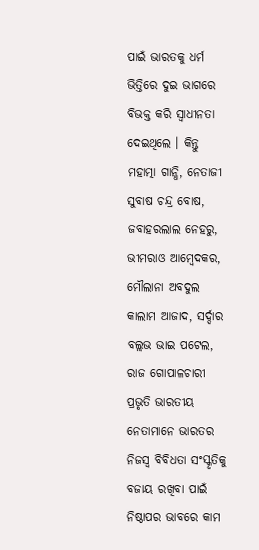ପାଇଁ ଭାରତକୁ ଧର୍ମ ଭିତ୍ତିରେ ଦୁଇ ଭାଗରେ ବିଭକ୍ତ କରି ସ୍ୱାଧୀନତା ଦେଇଥିଲେ । କିନ୍ତୁ ମହାତ୍ମା ଗାନ୍ଧି, ନେତାଜୀ ସୁବାଷ ଚନ୍ଦ୍ର ବୋଷ, ଜବାହରଲାଲ ନେହରୁ, ଭୀମରାଓ ଆମ୍ବେଦକର, ମୌଲାନା ଅବଦୁଲ କାଲାମ ଆଜାଦ, ସର୍ଦ୍ଦାର ବଲ୍ଲଭ ଭାଇ ପଟେଲ, ରାଜ ଗୋପାଳଚାରୀ ପ୍ରଭୃତି ଭାରତୀୟ ନେତାମାନେ ଭାରତର ନିଜସ୍ୱ ବିବିଧତା ସଂସ୍କୃତିକୁ ବଜାୟ ରଖିବା ପାଇଁ ନିଷ୍ଠାପର ଭାବରେ କାମ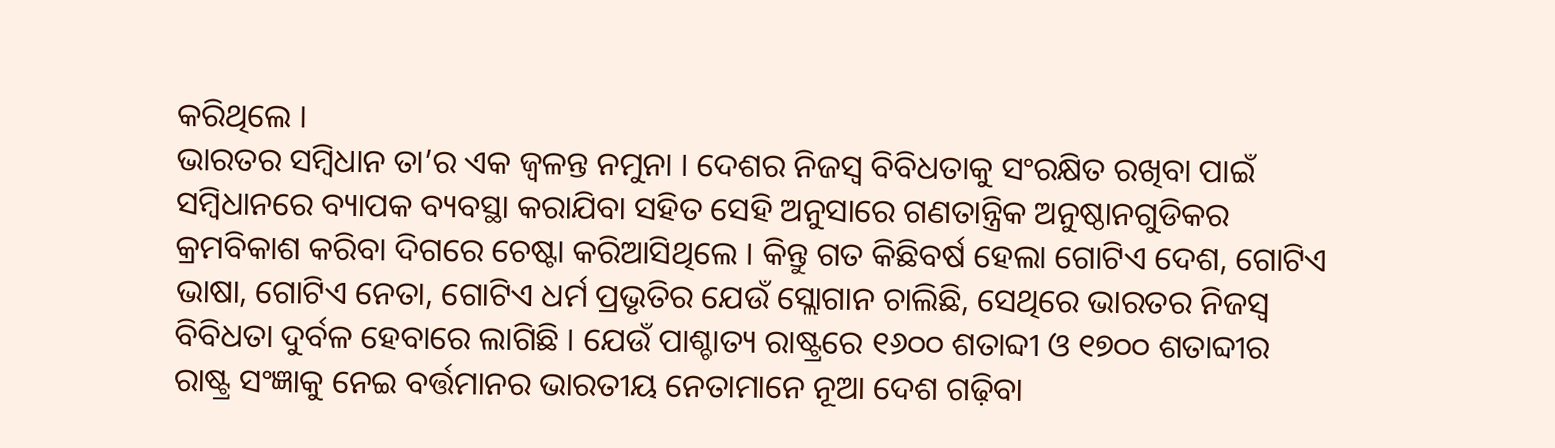କରିଥିଲେ ।
ଭାରତର ସମ୍ବିଧାନ ତା’ର ଏକ ଜ୍ୱଳନ୍ତ ନମୁନା । ଦେଶର ନିଜସ୍ୱ ବିବିଧତାକୁ ସଂରକ୍ଷିତ ରଖିବା ପାଇଁ ସମ୍ବିଧାନରେ ବ୍ୟାପକ ବ୍ୟବସ୍ଥା କରାଯିବା ସହିତ ସେହି ଅନୁସାରେ ଗଣତାନ୍ତ୍ରିକ ଅନୁଷ୍ଠାନଗୁଡିକର କ୍ରମବିକାଶ କରିବା ଦିଗରେ ଚେଷ୍ଟା କରିଆସିଥିଲେ । କିନ୍ତୁ ଗତ କିଛିବର୍ଷ ହେଲା ଗୋଟିଏ ଦେଶ, ଗୋଟିଏ ଭାଷା, ଗୋଟିଏ ନେତା, ଗୋଟିଏ ଧର୍ମ ପ୍ରଭୃତିର ଯେଉଁ ସ୍ଲୋଗାନ ଚାଲିଛି, ସେଥିରେ ଭାରତର ନିଜସ୍ୱ ବିବିଧତା ଦୁର୍ବଳ ହେବାରେ ଲାଗିଛି । ଯେଉଁ ପାଶ୍ଚାତ୍ୟ ରାଷ୍ଟ୍ରରେ ୧୬୦୦ ଶତାବ୍ଦୀ ଓ ୧୭୦୦ ଶତାବ୍ଦୀର ରାଷ୍ଟ୍ର ସଂଜ୍ଞାକୁ ନେଇ ବର୍ତ୍ତମାନର ଭାରତୀୟ ନେତାମାନେ ନୂଆ ଦେଶ ଗଢ଼ିବା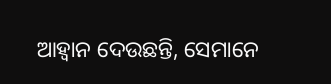ଆହ୍ୱାନ ଦେଉଛନ୍ତି, ସେମାନେ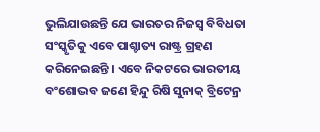ଭୁଲିଯାଉଛନ୍ତି ଯେ ଭାରତର ନିଜସ୍ୱ ବିବିଧତା ସଂସ୍କୃତିକୁ ଏବେ ପାଶ୍ଚାତ୍ୟ ରାଷ୍ଟ୍ର ଗ୍ରହଣ କରିନେଇଛନ୍ତି । ଏବେ ନିକଟରେ ଭାରତୀୟ ବଂଶୋଦ୍ଭବ ଜଣେ ହିନ୍ଦୁ ରିଷି ସୁନାକ୍ ବ୍ରିଟେନ୍ର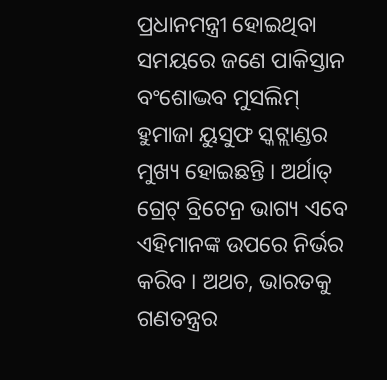ପ୍ରଧାନମନ୍ତ୍ରୀ ହୋଇଥିବା ସମୟରେ ଜଣେ ପାକିସ୍ତାନ ବଂଶୋଦ୍ଭବ ମୁସଲିମ୍ ହୁମାଜା ୟୁସୁଫ ସ୍କଟ୍ଲାଣ୍ଡର ମୁଖ୍ୟ ହୋଇଛନ୍ତି । ଅର୍ଥାତ୍ ଗ୍ରେଟ୍ ବ୍ରିଟେନ୍ର ଭାଗ୍ୟ ଏବେ ଏହିମାନଙ୍କ ଉପରେ ନିର୍ଭର କରିବ । ଅଥଚ, ଭାରତକୁ ଗଣତନ୍ତ୍ରର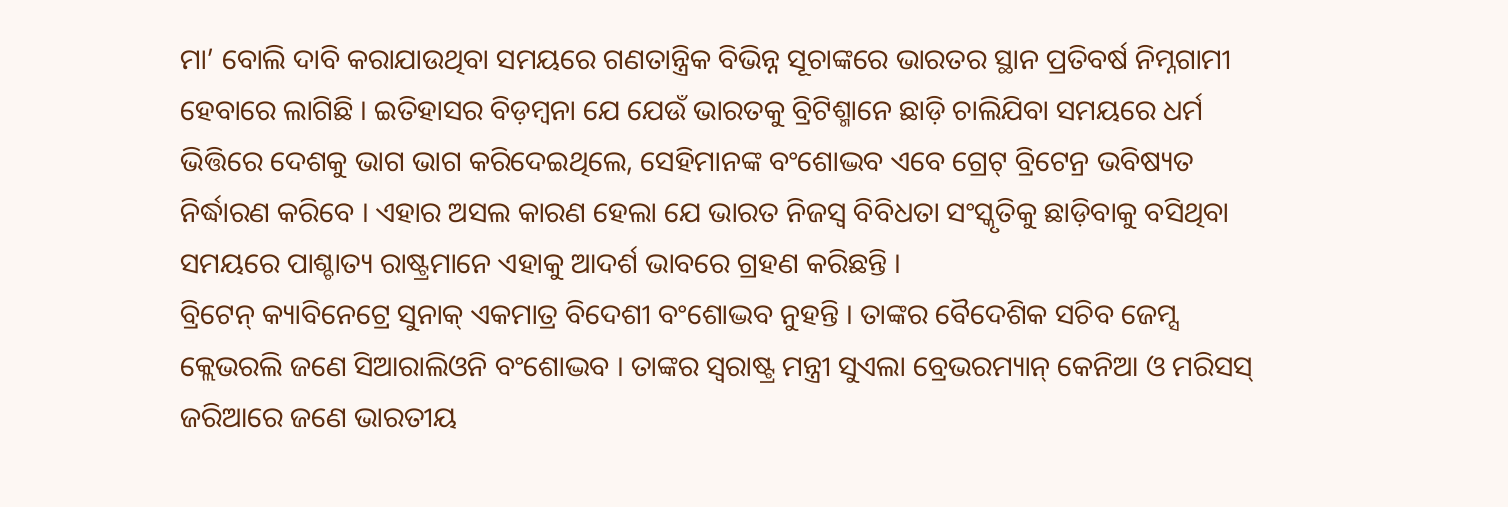ମା’ ବୋଲି ଦାବି କରାଯାଉଥିବା ସମୟରେ ଗଣତାନ୍ତ୍ରିକ ବିଭିନ୍ନ ସୂଚାଙ୍କରେ ଭାରତର ସ୍ଥାନ ପ୍ରତିବର୍ଷ ନିମ୍ନଗାମୀ ହେବାରେ ଲାଗିଛି । ଇତିହାସର ବିଡ଼ମ୍ବନା ଯେ ଯେଉଁ ଭାରତକୁ ବ୍ରିଟିଶ୍ମାନେ ଛାଡ଼ି ଚାଲିଯିବା ସମୟରେ ଧର୍ମ ଭିତ୍ତିରେ ଦେଶକୁ ଭାଗ ଭାଗ କରିଦେଇଥିଲେ, ସେହିମାନଙ୍କ ବଂଶୋଦ୍ଭବ ଏବେ ଗ୍ରେଟ୍ ବ୍ରିଟେନ୍ର ଭବିଷ୍ୟତ ନିର୍ଦ୍ଧାରଣ କରିବେ । ଏହାର ଅସଲ କାରଣ ହେଲା ଯେ ଭାରତ ନିଜସ୍ୱ ବିବିଧତା ସଂସ୍କୃତିକୁ ଛାଡ଼ିବାକୁ ବସିଥିବା ସମୟରେ ପାଶ୍ଚାତ୍ୟ ରାଷ୍ଟ୍ରମାନେ ଏହାକୁ ଆଦର୍ଶ ଭାବରେ ଗ୍ରହଣ କରିଛନ୍ତି ।
ବ୍ରିଟେନ୍ କ୍ୟାବିନେଟ୍ରେ ସୁନାକ୍ ଏକମାତ୍ର ବିଦେଶୀ ବଂଶୋଦ୍ଭବ ନୁହନ୍ତି । ତାଙ୍କର ବୈଦେଶିକ ସଚିବ ଜେମ୍ସ କ୍ଲେଭରଲି ଜଣେ ସିଆରାଲିଓନି ବଂଶୋଦ୍ଭବ । ତାଙ୍କର ସ୍ୱରାଷ୍ଟ୍ର ମନ୍ତ୍ରୀ ସୁଏଲା ବ୍ରେଭରମ୍ୟାନ୍ କେନିଆ ଓ ମରିସସ୍ ଜରିଆରେ ଜଣେ ଭାରତୀୟ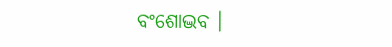ବଂଶୋଦ୍ଭବ ।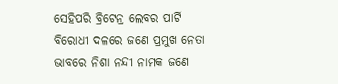ସେହିପରି ବ୍ରିଟେନ୍ର ଲେବର ପାର୍ଟି ବିରୋଧୀ ଦଳରେ ଜଣେ ପ୍ରମୁଖ ନେତା ଭାବରେ ନିଶା ନନ୍ଦୀ ନାମକ ଜଣେ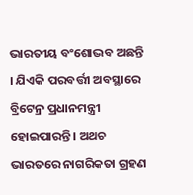ଭାରତୀୟ ବଂଶୋଦ୍ଭବ ଅଛନ୍ତି । ଯିଏକି ପରବର୍ତ୍ତୀ ଅବସ୍ଥାରେ ବ୍ରିଟେନ୍ର ପ୍ରଧାନମନ୍ତ୍ରୀ ହୋଇପାରନ୍ତି । ଅଥଚ ଭାରତରେ ନାଗରିକତା ଗ୍ରହଣ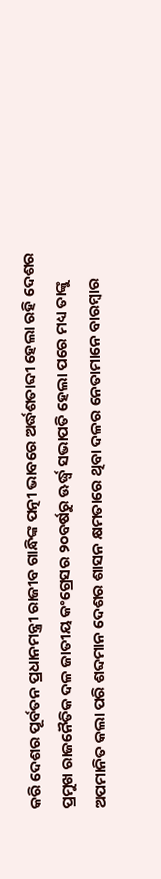କରି ଦେଶର ପୂର୍ବତନ ପ୍ରଧାନମନ୍ତ୍ରୀ ରାଜୀବ ଗାନ୍ଧିଙ୍କ ପତ୍ନୀ ଭାବରେ ଅର୍ଦ୍ଧଶତାବ୍ଦୀ ହେଲା ରହି ଦେଶର ପ୍ରମୁଖ ରାଜନୈତିକ ଦଳ ଜାତୀୟ କଂଗ୍ରେସର ୨୦ବର୍ଷରୁ ଊର୍ଦ୍ଧ୍ୱ ସଭାପତି ହେଲା ପରେ ମଧ୍ୟ ତାଙ୍କୁ ଅପମାନିତ କଲା ପରି ଶବ୍ଦମାନ ଦେଶର ଶାସନ କ୍ଷମତାରେ ଥିବା ଦଳର ନେତାମାନେ ବାରମ୍ବାର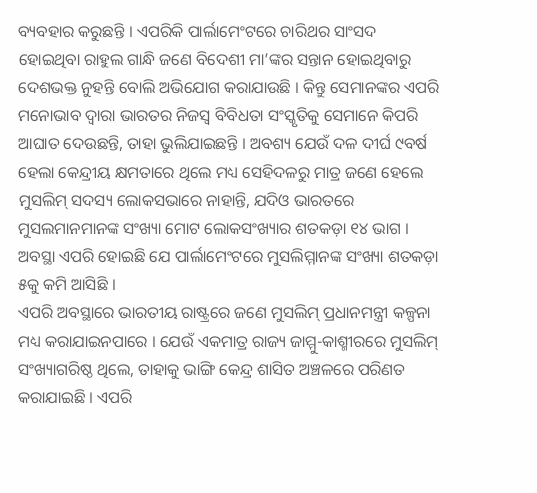ବ୍ୟବହାର କରୁଛନ୍ତି । ଏପରିକି ପାର୍ଲାମେଂଟରେ ଚାରିଥର ସାଂସଦ ହୋଇଥିବା ରାହୁଲ ଗାନ୍ଧି ଜଣେ ବିଦେଶୀ ମା’ଙ୍କର ସନ୍ତାନ ହୋଇଥିବାରୁ ଦେଶଭକ୍ତ ନୁହନ୍ତି ବୋଲି ଅଭିଯୋଗ କରାଯାଉଛି । କିନ୍ତୁ ସେମାନଙ୍କର ଏପରି ମନୋଭାବ ଦ୍ୱାରା ଭାରତର ନିଜସ୍ୱ ବିବିଧତା ସଂସ୍କୃତିକୁ ସେମାନେ କିପରି ଆଘାତ ଦେଉଛନ୍ତି, ତାହା ଭୁଲିଯାଇଛନ୍ତି । ଅବଶ୍ୟ ଯେଉଁ ଦଳ ଦୀର୍ଘ ୯ବର୍ଷ ହେଲା କେନ୍ଦ୍ରୀୟ କ୍ଷମତାରେ ଥିଲେ ମଧ୍ୟ ସେହିଦଳରୁ ମାତ୍ର ଜଣେ ହେଲେ ମୁସଲିମ୍ ସଦସ୍ୟ ଲୋକସଭାରେ ନାହାନ୍ତି, ଯଦିଓ ଭାରତରେ ମୁସଲମାନମାନଙ୍କ ସଂଖ୍ୟା ମୋଟ ଲୋକସଂଖ୍ୟାର ଶତକଡ଼ା ୧୪ ଭାଗ । ଅବସ୍ଥା ଏପରି ହୋଇଛି ଯେ ପାର୍ଲାମେଂଟରେ ମୁସଲିମ୍ମାନଙ୍କ ସଂଖ୍ୟା ଶତକଡ଼ା ୫କୁ କମି ଆସିଛି ।
ଏପରି ଅବସ୍ଥାରେ ଭାରତୀୟ ରାଷ୍ଟ୍ରରେ ଜଣେ ମୁସଲିମ୍ ପ୍ରଧାନମନ୍ତ୍ରୀ କଳ୍ପନା ମଧ୍ୟ କରାଯାଇନପାରେ । ଯେଉଁ ଏକମାତ୍ର ରାଜ୍ୟ ଜାମ୍ମୁ-କାଶ୍ମୀରରେ ମୁସଲିମ୍ ସଂଖ୍ୟାଗରିଷ୍ଠ ଥିଲେ, ତାହାକୁ ଭାଙ୍ଗି କେନ୍ଦ୍ର ଶାସିତ ଅଞ୍ଚଳରେ ପରିଣତ କରାଯାଇଛି । ଏପରି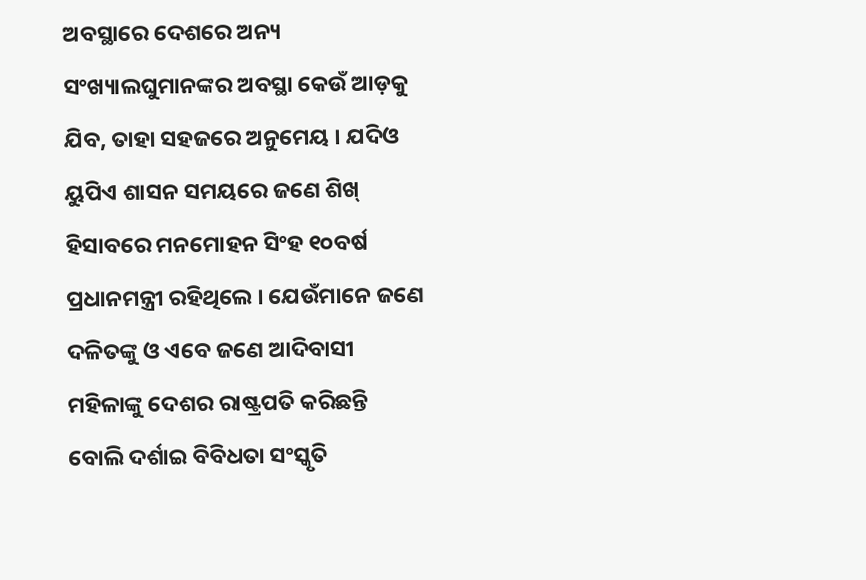ଅବସ୍ଥାରେ ଦେଶରେ ଅନ୍ୟ ସଂଖ୍ୟାଲଘୁମାନଙ୍କର ଅବସ୍ଥା କେଉଁ ଆଡ଼କୁ ଯିବ, ତାହା ସହଜରେ ଅନୁମେୟ । ଯଦିଓ ୟୁପିଏ ଶାସନ ସମୟରେ ଜଣେ ଶିଖ୍ ହିସାବରେ ମନମୋହନ ସିଂହ ୧୦ବର୍ଷ ପ୍ରଧାନମନ୍ତ୍ରୀ ରହିଥିଲେ । ଯେଉଁମାନେ ଜଣେ ଦଳିତଙ୍କୁ ଓ ଏବେ ଜଣେ ଆଦିବାସୀ ମହିଳାଙ୍କୁ ଦେଶର ରାଷ୍ଟ୍ରପତି କରିଛନ୍ତି ବୋଲି ଦର୍ଶାଇ ବିବିଧତା ସଂସ୍କୃତି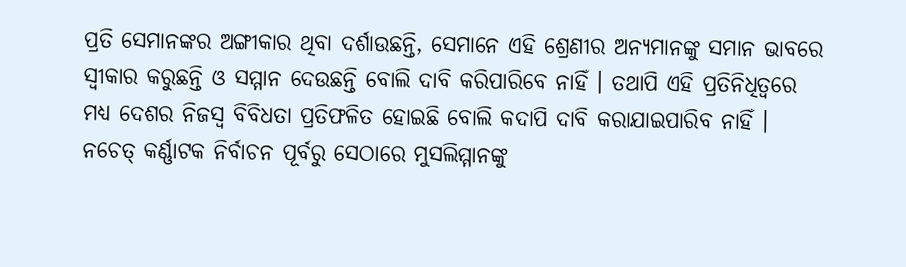ପ୍ରତି ସେମାନଙ୍କର ଅଙ୍ଗୀକାର ଥିବା ଦର୍ଶାଉଛନ୍ତି, ସେମାନେ ଏହି ଶ୍ରେଣୀର ଅନ୍ୟମାନଙ୍କୁ ସମାନ ଭାବରେ ସ୍ୱୀକାର କରୁଛନ୍ତି ଓ ସମ୍ମାନ ଦେଉଛନ୍ତି ବୋଲି ଦାବି କରିପାରିବେ ନାହିଁ । ତଥାପି ଏହି ପ୍ରତିନିଧିତ୍ୱରେ ମଧ୍ୟ ଦେଶର ନିଜସ୍ୱ ବିବିଧତା ପ୍ରତିଫଳିତ ହୋଇଛି ବୋଲି କଦାପି ଦାବି କରାଯାଇପାରିବ ନାହିଁ । ନଚେତ୍ କର୍ଣ୍ଣାଟକ ନିର୍ବାଚନ ପୂର୍ବରୁ ସେଠାରେ ମୁସଲିମ୍ମାନଙ୍କୁ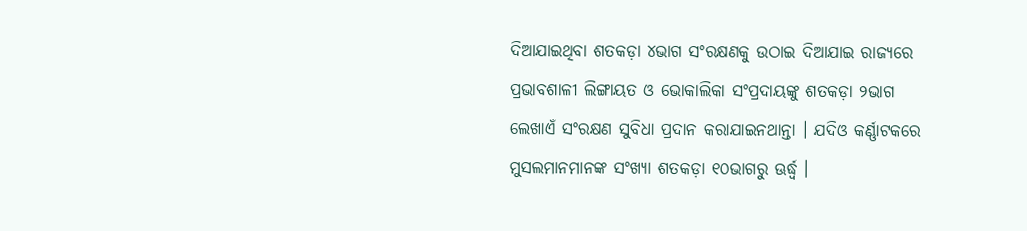ଦିଆଯାଇଥିବା ଶତକଡ଼ା ୪ଭାଗ ସଂରକ୍ଷଣକୁ ଉଠାଇ ଦିଆଯାଇ ରାଜ୍ୟରେ ପ୍ରଭାବଶାଳୀ ଲିଙ୍ଗାୟତ ଓ ଭୋକାଲିକା ସଂପ୍ରଦାୟଙ୍କୁ ଶତକଡ଼ା ୨ଭାଗ ଲେଖାଏଁ ସଂରକ୍ଷଣ ସୁବିଧା ପ୍ରଦାନ କରାଯାଇନଥାନ୍ତା । ଯଦିଓ କର୍ଣ୍ଣାଟକରେ ମୁସଲମାନମାନଙ୍କ ସଂଖ୍ୟା ଶତକଡ଼ା ୧୦ଭାଗରୁ ଊର୍ଦ୍ଧ୍ୱ ।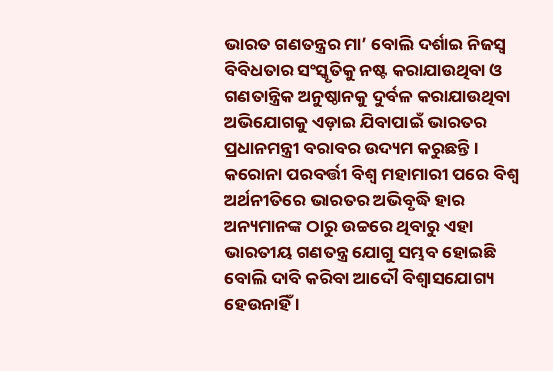ଭାରତ ଗଣତନ୍ତ୍ରର ମା’ ବୋଲି ଦର୍ଶାଇ ନିଜସ୍ୱ ବିବିଧତାର ସଂସ୍କୃତିକୁ ନଷ୍ଟ କରାଯାଉଥିବା ଓ ଗଣତାନ୍ତ୍ରିକ ଅନୁଷ୍ଠାନକୁ ଦୁର୍ବଳ କରାଯାଉଥିବା ଅଭିଯୋଗକୁ ଏଡ଼ାଇ ଯିବାପାଇଁ ଭାରତର ପ୍ରଧାନମନ୍ତ୍ରୀ ବରାବର ଉଦ୍ୟମ କରୁଛନ୍ତି ।
କରୋନା ପରବର୍ତ୍ତୀ ବିଶ୍ୱ ମହାମାରୀ ପରେ ବିଶ୍ୱ ଅର୍ଥନୀତିରେ ଭାରତର ଅଭିବୃଦ୍ଧି ହାର ଅନ୍ୟମାନଙ୍କ ଠାରୁ ଉଚ୍ଚରେ ଥିବାରୁ ଏହା ଭାରତୀୟ ଗଣତନ୍ତ୍ର ଯୋଗୁ ସମ୍ଭବ ହୋଇଛି ବୋଲି ଦାବି କରିବା ଆଦୌ ବିଶ୍ୱାସଯୋଗ୍ୟ ହେଉନାହିଁ ।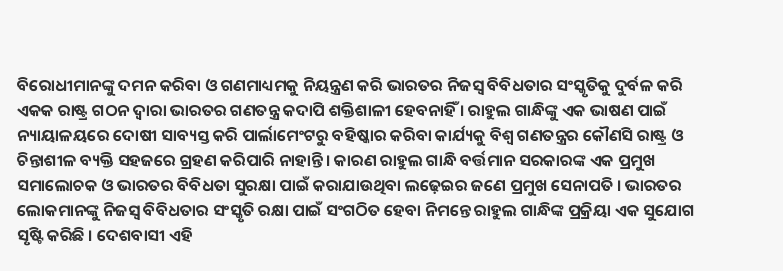ବିରୋଧୀମାନଙ୍କୁ ଦମନ କରିବା ଓ ଗଣମାଧ୍ୟମକୁ ନିୟନ୍ତ୍ରଣ କରି ଭାରତର ନିଜସ୍ୱ ବିବିଧତାର ସଂସ୍କୃତିକୁ ଦୁର୍ବଳ କରି ଏକକ ରାଷ୍ଟ୍ର ଗଠନ ଦ୍ୱାରା ଭାରତର ଗଣତନ୍ତ୍ର କଦାପି ଶକ୍ତିଶାଳୀ ହେବନାହିଁ । ରାହୁଲ ଗାନ୍ଧିଙ୍କୁ ଏକ ଭାଷଣ ପାଇଁ ନ୍ୟାୟାଳୟରେ ଦୋଷୀ ସାବ୍ୟସ୍ତ କରି ପାର୍ଲାମେଂଟରୁ ବହିଷ୍କାର କରିବା କାର୍ଯ୍ୟକୁ ବିଶ୍ୱ ଗଣତନ୍ତ୍ରର କୌଣସି ରାଷ୍ଟ୍ର ଓ ଚିନ୍ତାଶୀଳ ବ୍ୟକ୍ତି ସହଜରେ ଗ୍ରହଣ କରିପାରି ନାହାନ୍ତି । କାରଣ ରାହୁଲ ଗାନ୍ଧି ବର୍ତ୍ତମାନ ସରକାରଙ୍କ ଏକ ପ୍ରମୁଖ ସମାଲୋଚକ ଓ ଭାରତର ବିବିଧତା ସୁରକ୍ଷା ପାଇଁ କରାଯାଉଥିବା ଲଢ଼େଇର ଜଣେ ପ୍ରମୁଖ ସେନାପତି । ଭାରତର ଲୋକମାନଙ୍କୁ ନିଜସ୍ୱ ବିବିଧତାର ସଂସ୍କୃତି ରକ୍ଷା ପାଇଁ ସଂଗଠିତ ହେବା ନିମନ୍ତେ ରାହୁଲ ଗାନ୍ଧିଙ୍କ ପ୍ରକ୍ରିୟା ଏକ ସୁଯୋଗ ସୃଷ୍ଟି କରିଛି । ଦେଶବାସୀ ଏହି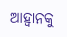ଆହ୍ୱାନକୁ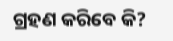ଗ୍ରହଣ କରିବେ କି?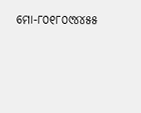ମୋ-୮୦୧୮୦୯୪୪୫୫